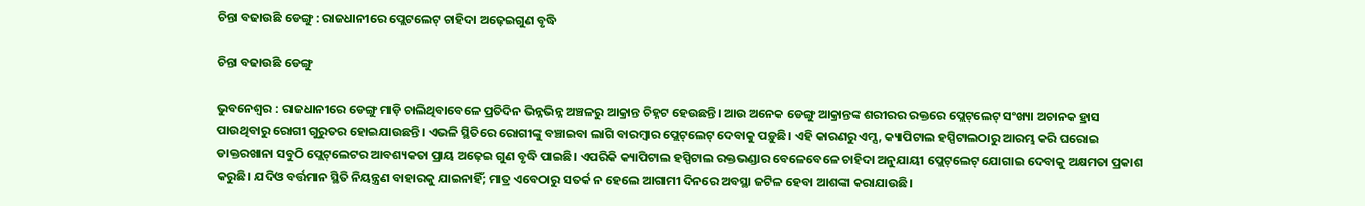ଚିନ୍ତା ବଢାଉଛି ଡେଙ୍ଗୁ : ରାଜଧାନୀରେ ପ୍ଲେଟଲେଟ୍ ଚାହିଦା ଅଢ଼େଇଗୁଣ ବୃଦ୍ଧି

ଚିନ୍ତା ବଢାଉଛି ଡେଙ୍ଗୁ

ଭୁବନେଶ୍ବର : ରାଜଧାନୀରେ ଡେଙ୍ଗୁ ମାଡ଼ି ଚାଲିଥିବାବେଳେ ପ୍ରତିଦିନ ଭିନ୍ନଭିନ୍ନ ଅଞ୍ଚଳରୁ ଆକ୍ରାନ୍ତ ଚିହ୍ନଟ ହେଉଛନ୍ତି। ଆଉ ଅନେକ ଡେଙ୍ଗୁ ଆକ୍ରାନ୍ତଙ୍କ ଶରୀରର ରକ୍ତରେ ପ୍ଲେଟ୍‌ଲେଟ୍ ସଂଖ୍ୟା ଅଚାନକ ହ୍ରାସ ପାଉଥିବାରୁ ରୋଗୀ ଗୁରୁତର ହୋଇଯାଉଛନ୍ତି। ଏଭଳି ସ୍ଥିତିରେ ରୋଗୀଙ୍କୁ ବଞ୍ଚାଇବା ଲାଗି ବାରମ୍ବାର ପ୍ଲେଟ୍‌‌ଲେଟ୍‌ ଦେବାକୁ ପଡ଼ୁଛି। ଏହି କାରଣରୁ ଏମ୍ସ, କ୍ୟାପିଟାଲ ହସ୍ପିଟାଲଠାରୁ ଆରମ୍ଭ କରି ଘରୋଇ ଡାକ୍ତରଖାନା ସବୁଠି ପ୍ଲେଟ୍‌ଲେଟର ଆବଶ୍ୟକତା ପ୍ରାୟ ଅଢ଼େଇ ଗୁଣ ବୃଦ୍ଧି ପାଇଛି। ଏପରିକି କ୍ୟାପିଟାଲ ହସ୍ପିଟାଲ ରକ୍ତଭଣ୍ଡାର ବେଳେବେଳେ ଚାହିଦା ଅନୁଯା‌ୟୀ ପ୍ଲେଟ୍‌ଲେଟ୍‌ ଯୋଗାଇ ଦେବାକୁ ଅକ୍ଷମତା ପ୍ରକାଶ କରୁଛି। ଯଦିଓ ବର୍ତ୍ତମାନ ସ୍ଥିତି ନିୟନ୍ତ୍ରଣ ବାହାରକୁ ଯାଇନାହିଁ; ମାତ୍ର ଏବେଠାରୁ ସତର୍କ ନ ହେଲେ ଆଗାମୀ ଦିନରେ ଅବସ୍ଥା ଜଟିଳ ହେବା ଆଶଙ୍କା କରାଯାଉଛି।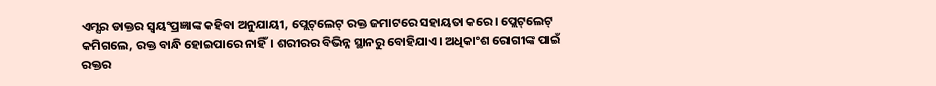ଏମ୍ସର ଡାକ୍ତର ସ୍ବୟଂପ୍ରଜ୍ଞାଙ୍କ କହିବା ଅନୁଯାୟୀ, ପ୍ଲେଟ୍‌ଲେଟ୍‌ ରକ୍ତ ଜମାଟରେ ସହାୟତା କରେ। ପ୍ଲେଟ୍‌ଲେଟ୍‌ କମିଗଲେ, ରକ୍ତ ବାନ୍ଧି ହୋଇପାରେ ନାହିଁ। ଶରୀରର ବିଭିନ୍ନ ସ୍ଥାନରୁ ବୋହିଯାଏ। ଅଧିକାଂଶ ରୋଗୀଙ୍କ ପାଇଁ ରକ୍ତର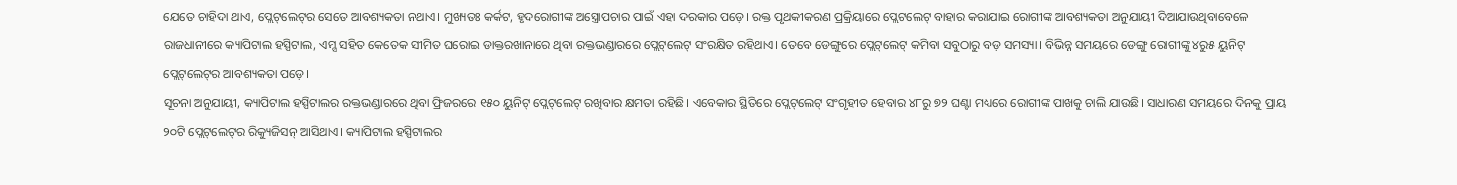ଯେତେ ଚାହିଦା ଥାଏ, ପ୍ଲେଟ୍‌ଲେଟ୍‌ର ସେତେ ଆବଶ୍ୟକତା ନଥାଏ। ମୁଖ୍ୟତଃ କର୍କଟ, ହୃଦରୋଗୀଙ୍କ ଅସ୍ତ୍ରୋପଚାର ପାଇଁ ଏହା ଦରକାର ପଡ଼େ। ରକ୍ତ ପୃଥକୀକରଣ ପ୍ରକ୍ରିୟାରେ ପ୍ଲେଟଲେଟ୍‌ ବାହାର କରାଯାଇ ରୋଗୀଙ୍କ ଆବଶ୍ୟକତା ଅନୁଯାୟୀ ଦିଆଯାଉଥିବାବେଳେ ରାଜଧାନୀରେ କ୍ୟାପିଟାଲ ହସ୍ପିଟାଲ, ଏମ୍ସ ସହିତ କେତେକ ସୀମିତ ଘରୋଇ ଡାକ୍ତରଖାନାରେ ଥିବା ରକ୍ତଭଣ୍ଡାରରେ ପ୍ଲେଟ୍‌ଲେଟ୍‌ ସଂରକ୍ଷିତ ରହିଥାଏ। ତେବେ ଡେଙ୍ଗୁରେ ପ୍ଲେଟ୍‌ଲେଟ୍‌ କମିବା ସବୁଠାରୁ ବଡ଼ ସମସ୍ୟା। ବିଭିନ୍ନ ସମୟରେ ଡେଙ୍ଗୁ ରୋଗୀଙ୍କୁ ୪ରୁ୫ ୟୁନିଟ୍ ପ୍ଲେଟ୍‌ଲେଟ୍‌ର ଆବଶ୍ୟକତା ପଡ଼େ।
ସୂଚନା ଅନୁଯାୟୀ, କ୍ୟାପିଟାଲ ହସ୍ପିଟାଲର ରକ୍ତଭଣ୍ଡାରରେ ଥିବା ଫ୍ରିଜରରେ ୧୫୦ ୟୁନିଟ୍ ପ୍ଲେଟ୍‌ଲେଟ୍‌ ରଖିବାର କ୍ଷମତା ରହିଛି। ଏବେକାର ସ୍ଥିତିରେ ପ୍ଲେଟ୍‌ଲେଟ୍‌ ସଂଗୃହୀତ ହେବାର ୪୮ରୁ ୭୨ ଘଣ୍ଟା ମଧ୍ୟରେ ରୋଗୀଙ୍କ ପାଖକୁ ଚାଲି ଯାଉଛି। ସାଧାରଣ ସମୟରେ ଦିନକୁ ପ୍ରାୟ ୨୦ଟି ପ୍ଲେଟ୍‌ଲେଟ୍‌ର ରିକ୍ୟୁଜିସନ୍‌ ଆସିଥାଏ। କ୍ୟାପିଟାଲ ହସ୍ପିଟାଲର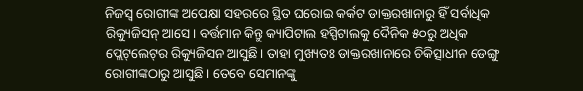ନିଜସ୍ବ ରୋଗୀଙ୍କ ଅପେକ୍ଷା ସହରରେ ସ୍ଥିତ ଘରୋଇ କର୍କଟ ଡାକ୍ତରଖାନାରୁ ହିଁ ସର୍ବାଧିକ ରିକ୍ୟୁଜିସନ୍ ଆସେ। ବର୍ତ୍ତମାନ କିନ୍ତୁ କ୍ୟାପିଟାଲ ହସ୍ପିଟାଲକୁ ଦୈନିକ ୫୦ରୁ ଅଧିକ ପ୍ଲେଟ୍‌ଲେଟ୍‌ର ରିକ୍ୟୁଜିସନ ଆସୁଛି। ତାହା ମୁଖ୍ୟତଃ ଡାକ୍ତରଖାନାରେ ଚିକିତ୍ସାଧୀନ ଡେଙ୍ଗୁ ରୋଗୀଙ୍କଠାରୁ ଆସୁଛି। ତେବେ ସେମାନଙ୍କୁ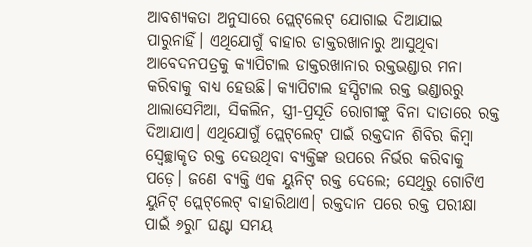ଆବଶ୍ୟକତା ଅନୁସାରେ ପ୍ଲେଟ୍‌ଲେଟ୍‌ ଯୋଗାଇ ଦିଆଯାଇ ପାରୁନାହିଁ। ଏଥିଯୋଗୁଁ ବାହାର ଡାକ୍ତରଖାନାରୁ ଆସୁଥିବା ଆବେଦନପତ୍ରକୁ କ୍ୟାପିଟାଲ ଡାକ୍ତରଖାନାର ରକ୍ତଭଣ୍ଡାର ମନା କରିବାକୁ ବାଧ୍ୟ ହେଉଛି। କ୍ୟାପିଟାଲ ହସ୍ପିଟାଲ ରକ୍ତ ଭଣ୍ଡାରରୁ ଥାଲାସେମିଆ, ସିକଲିନ, ସ୍ତ୍ରୀ-ପ୍ରସୂତି ରୋଗୀଙ୍କୁ ବିନା ଦାତାରେ ରକ୍ତ ଦିଆଯାଏ। ଏଥିଯୋଗୁଁ ପ୍ଲେଟ୍‌ଲେଟ୍‌ ପାଇଁ ରକ୍ତଦାନ ଶିବିର କିମ୍ବା ସ୍ବେଚ୍ଛାକୃତ ରକ୍ତ ଦେଉଥିବା ବ୍ୟକ୍ତିଙ୍କ ଉପରେ ନିର୍ଭର କରିବାକୁ ପଡ଼େ। ଜଣେ ବ୍ୟକ୍ତି ଏକ ୟୁନିଟ୍‌ ରକ୍ତ ଦେଲେ; ସେଥିରୁ ଗୋଟିଏ ୟୁନିଟ୍ ପ୍ଲେଟ୍‌ଲେଟ୍‌ ବାହାରିଥାଏ। ରକ୍ତଦାନ ପରେ ରକ୍ତ ପରୀକ୍ଷା ପାଇଁ ୬ରୁ୮ ଘଣ୍ଟା ସମୟ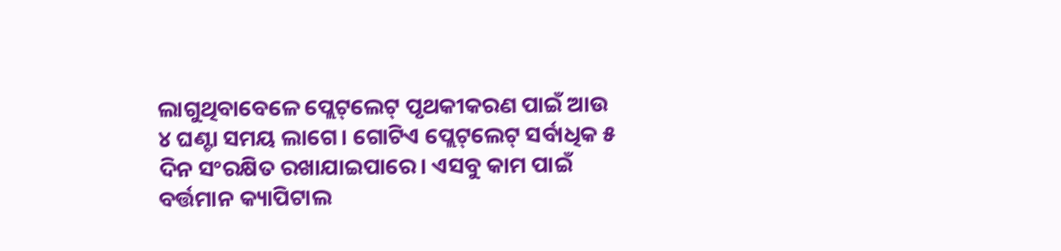ଲାଗୁଥିବାବେଳେ ପ୍ଲେଟ୍‌ଲେଟ୍‌ ପୃଥକୀକରଣ ପାଇଁ ଆଉ ୪ ଘଣ୍ଟା ସମୟ ଲାଗେ। ଗୋଟିଏ ପ୍ଲେଟ୍‌ଲେଟ୍‌ ସର୍ବାଧିକ ୫ ଦିନ ସଂରକ୍ଷିତ ରଖାଯାଇପାରେ। ଏସବୁ କାମ ପାଇଁ ବର୍ତ୍ତମାନ କ୍ୟାପିଟାଲ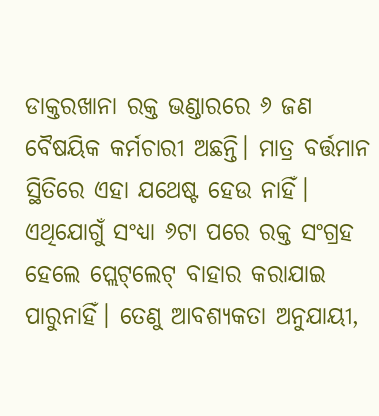ଡାକ୍ତରଖାନା ରକ୍ତ ଭଣ୍ଡାରରେ ୬ ଜଣ ବୈଷୟିକ କର୍ମଚାରୀ ଅଛନ୍ତି। ମାତ୍ର ବର୍ତ୍ତମାନ ସ୍ଥିତିରେ ଏହା ଯଥେଷ୍ଟ ହେଉ ନାହିଁ। ଏଥିଯୋଗୁଁ ସଂଧ୍ୟା ୬ଟା ପରେ ରକ୍ତ ସଂଗ୍ରହ ହେଲେ ପ୍ଲେଟ୍‌‌ଲେଟ୍‌ ବାହାର କରାଯାଇ ପାରୁନାହିଁ। ତେଣୁ ଆବଶ୍ୟକତା ଅନୁଯାୟୀ,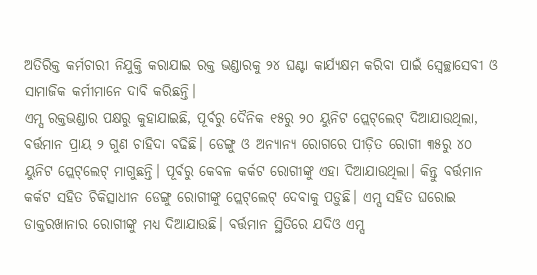ଅତିରିକ୍ତ କର୍ମଚାରୀ ନିଯୁକ୍ତି କରାଯାଇ ରକ୍ତ ଭଣ୍ଡାରକୁ ୨୪ ଘଣ୍ଟା କାର୍ଯ୍ୟକ୍ଷମ କରିବା ପାଇଁ ସ୍ବେଚ୍ଛାସେବୀ ଓ ସାମାଜିକ କର୍ମୀମାନେ ଦାବି କରିଛନ୍ତି।
ଏମ୍ସ ରକ୍ତଭଣ୍ଡାର ପକ୍ଷରୁ କୁହାଯାଇଛି, ପୂର୍ବରୁ ଦୈନିକ ୧୫ରୁ ୨୦ ୟୁନିଟ ପ୍ଲେଟ୍‌‌ଲେଟ୍‌ ଦିଆଯାଉଥିଲା, ବର୍ତ୍ତମାନ ପ୍ରାୟ ୨ ଗୁଣ ଚାହିଦା ବଢିଛି। ଡେଙ୍ଗୁ ଓ ଅନ୍ୟା‌ନ୍ୟ ରୋଗରେ ପୀଡ଼ିତ ରୋଗୀ ୩୫ରୁ ୪୦ ୟୁନିଟ ପ୍ଲେଟ୍‌‌ଲେଟ୍‌ ମାଗୁଛନ୍ତି। ପୂର୍ବରୁ କେବଳ କର୍କଟ ରୋଗୀଙ୍କୁ ଏହା ଦିଆଯାଉଥିଲା। କିନ୍ତୁ ବର୍ତ୍ତମାନ କର୍କଟ ସହିତ ଚିକିତ୍ସାଧୀନ ଡେଙ୍ଗୁ ରୋଗୀଙ୍କୁ ପ୍ଲେଟ୍‌‌ଲେଟ୍‌ ଦେବାକୁ ପଡ଼ୁଛି। ଏମ୍ସ ସହିତ ଘରୋଇ ଡାକ୍ତରଖାନାର ରୋଗୀଙ୍କୁ ମଧ୍ୟ ଦିଆଯାଉଛି। ବର୍ତ୍ତମାନ ସ୍ଥିତିରେ ଯଦିଓ ଏମ୍ସ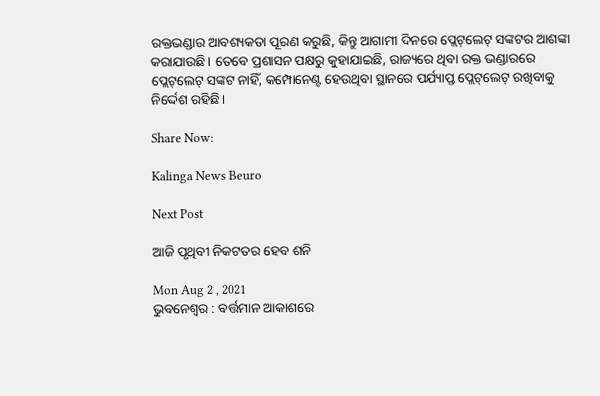ରକ୍ତଭଣ୍ଡାର ଆବଶ୍ୟକତା ପୂରଣ କରୁଛି, କିନ୍ତୁ ଆଗାମୀ ଦିନରେ ପ୍ଲେଟ୍‌‌ଲେଟ୍‌ ସଙ୍କଟର ଆଶଙ୍କା କରାଯାଉଛି। ତେବେ ପ୍ରଶାସନ ପକ୍ଷରୁ କୁହାଯାଇଛି, ରାଜ୍ୟରେ ଥିବା ରକ୍ତ ଭଣ୍ଡାରରେ ପ୍ଲେଟ୍‌‌ଲେଟ୍‌ ସଙ୍କଟ ନାହିଁ, କମ୍ପୋନେଣ୍ଟ ହେଉଥିବା ସ୍ଥାନରେ ପର୍ଯ୍ୟାପ୍ତ ପ୍ଲେଟ୍‌‌ଲେଟ୍‌ ରଖିବାକୁ ନିର୍ଦ୍ଦେଶ ରହିଛି।

Share Now:

Kalinga News Beuro

Next Post

ଆଜି ପୃଥିବୀ ନିକଟତର ହେବ ଶନି

Mon Aug 2 , 2021
ଭୁବନେଶ୍ବର : ବର୍ତ୍ତମାନ ଆକାଶରେ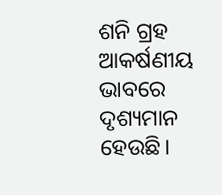ଶନି ଗ୍ରହ ଆକର୍ଷଣୀୟ ଭାବରେ ଦୃଶ୍ୟମାନ ହେଉଛି।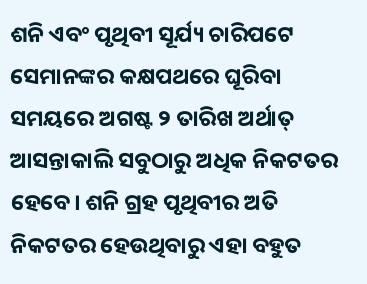ଶନି ଏବଂ ପୃଥିବୀ ସୂର୍ଯ୍ୟ ଚାରିପଟେ ସେମାନଙ୍କର କକ୍ଷପଥରେ ଘୂରିବା ସମୟରେ ଅଗଷ୍ଟ ୨ ତାରିଖ ଅର୍ଥାତ୍ ଆସନ୍ତାକାଲି ସବୁଠାରୁ ଅଧିକ ନିକଟତର ହେବେ। ଶନି ଗ୍ରହ ପୃଥିବୀର ଅତି ନିକଟତର ହେଉଥିବାରୁ ଏହା ବହୁତ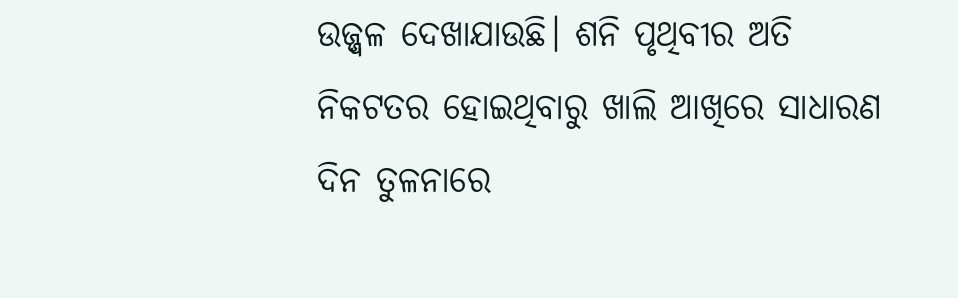ଉଜ୍ଜ୍ୱଳ ଦେଖାଯାଉଛି। ଶନି ପୃଥିବୀର ଅତି ନିକଟତର ହୋଇଥିବାରୁ ଖାଲି ଆଖିରେ ସାଧାରଣ ଦିନ ତୁଳନାରେ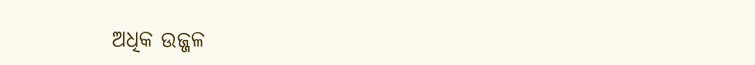ଅଧିକ ଉଜ୍ଜଳ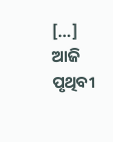[…]
ଆଜି ପୃଥିବୀ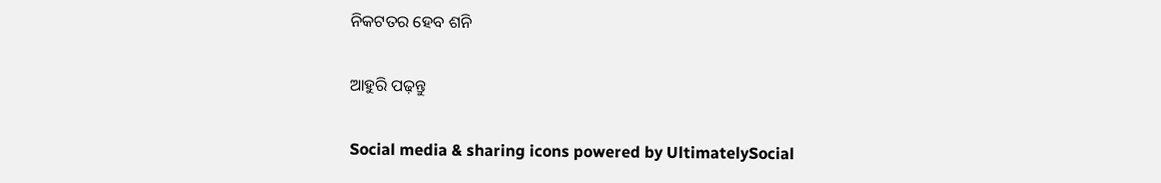ନିକଟତର ହେବ ଶନି

ଆହୁରି ପଢ଼ନ୍ତୁ

Social media & sharing icons powered by UltimatelySocial